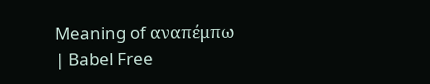Meaning of αναπέμπω | Babel Free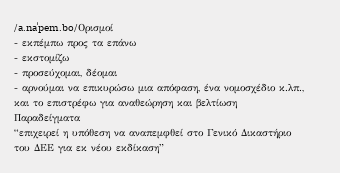/a.naˈpem.bo/Ορισμοί
- εκπέμπω προς τα επάνω
- εκστομίζω
- προσεύχομαι, δέομαι
- αρνούμαι να επικυρώσω μια απόφαση, ένα νομοσχέδιο κ.λπ., και το επιστρέφω για αναθεώρηση και βελτίωση
Παραδείγματα
“επιχειρεί η υπόθεση να αναπεμφθεί στο Γενικό Δικαστήριο του ΔΕΕ για εκ νέου εκδίκαση”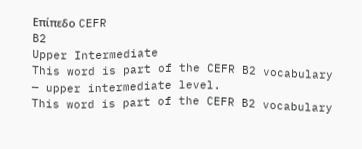Επίπεδο CEFR
B2
Upper Intermediate
This word is part of the CEFR B2 vocabulary — upper intermediate level.
This word is part of the CEFR B2 vocabulary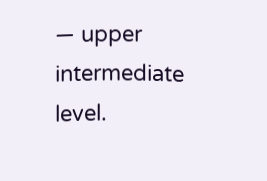— upper intermediate level.